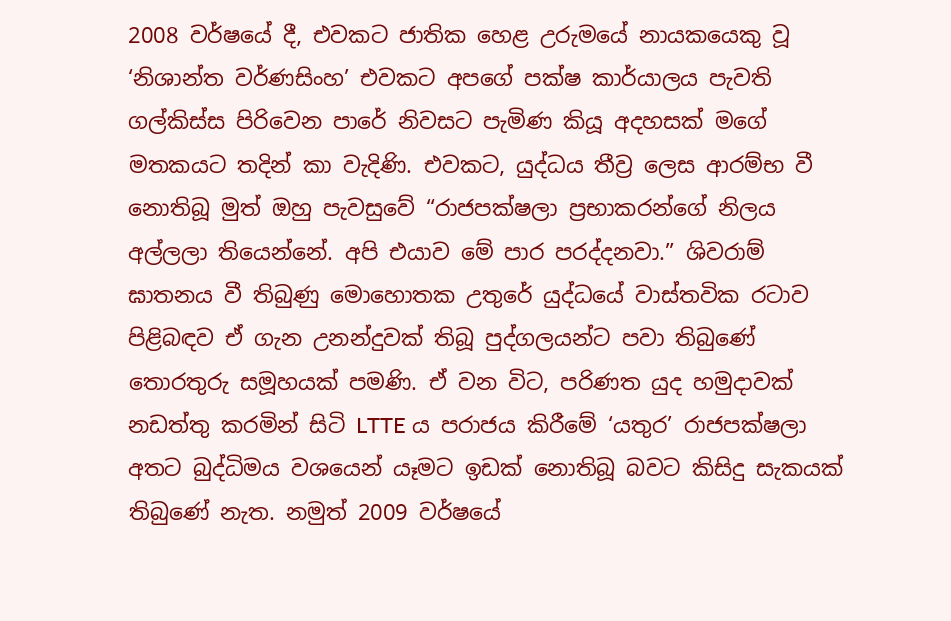2008 වර්ෂයේ දී, එවකට ජාතික හෙළ උරුමයේ නායකයෙකු වූ ‘නිශාන්ත වර්ණසිංහ’ එවකට අපගේ පක්ෂ කාර්යාලය පැවති ගල්කිස්ස පිරිවෙන පාරේ නිවසට පැමිණ කියූ අදහසක් මගේ මතකයට තදින් කා වැදිණි. එවකට, යුද්ධය තීව්‍ර ලෙස ආරම්භ වී නොතිබූ මුත් ඔහු පැවසුවේ “රාජපක්ෂලා ප්‍රභාකරන්ගේ නිලය අල්ලලා තියෙන්නේ. අපි එයාව මේ පාර පරද්දනවා.” ශිවරාම් ඝාතනය වී තිබුණු මොහොතක උතුරේ යුද්ධයේ වාස්තවික රටාව පිළිබඳව ඒ ගැන උනන්දුවක් තිබූ පුද්ගලයන්ට පවා තිබුණේ තොරතුරු සමූහයක් පමණි. ඒ වන විට, පරිණත යුද හමුදාවක් නඩත්තු කරමින් සිටි LTTE ය පරාජය කිරීමේ ‘යතුර’ රාජපක්ෂලා අතට බුද්ධිමය වශයෙන් යෑමට ඉඩක් නොතිබූ බවට කිසිදු සැකයක් තිබුණේ නැත. නමුත් 2009 වර්ෂයේ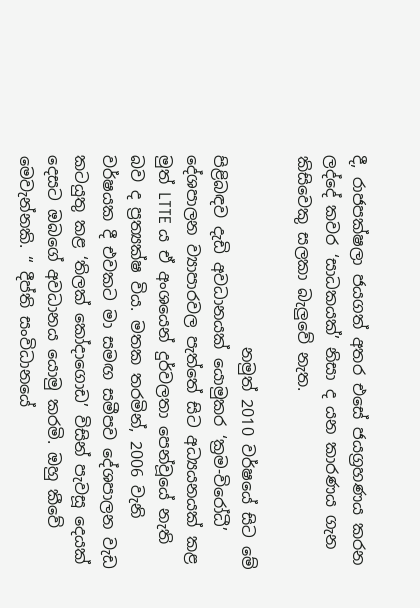දී, රාජපක්ෂලා ජයගත් අතර එසේ ජයග්‍රහණය කරන ලද්දේ කවර ‘සාධකයක්’ නිසා ද යන කාරණය ගැන කිසිවෙකු සලකා බැලුවේ නැත.

                        නමුත් 2010 වර්ෂයේ සිට මේ පිළිබඳව දැඩි අවධානයක් යොමුකර ‘ක්‍රම-විරෝධී’ දේශපාලන ව්‍යාපාරවල පැත්තේ සිට අධ්‍යයනයක් කළ මුත් LTTE ය ඒ අංශයෙන් දුර්වලතා පෙන්වූයේ නැති බව ද ප්‍රත්‍යක්ෂ විය. මතක තරමින්, 2006 වැනි වර්ෂයක දී එවකට මා සමඟ සමීපව දේශපාලන වැඩ කටයුතු කළ ‘තිලක් කෝදාගොඩ’ විසින් පැවසූ දෙයක් දෙසට ඔබගේ අවධානය යොමු කරමි. ඔහු කීවේ මෙවැන්නකි. “ දීප්ති සංවිධානයේ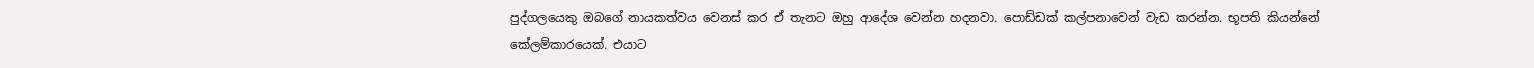පුද්ගලයෙකු ඔබගේ නායකත්වය වෙනස් කර ඒ තැනට ඔහු ආදේශ වෙන්න හදනවා. පොඩ්ඩක් කල්පනාවෙන් වැඩ කරන්න. භූපති කියන්නේ කේලම්කාරයෙක්. එයාට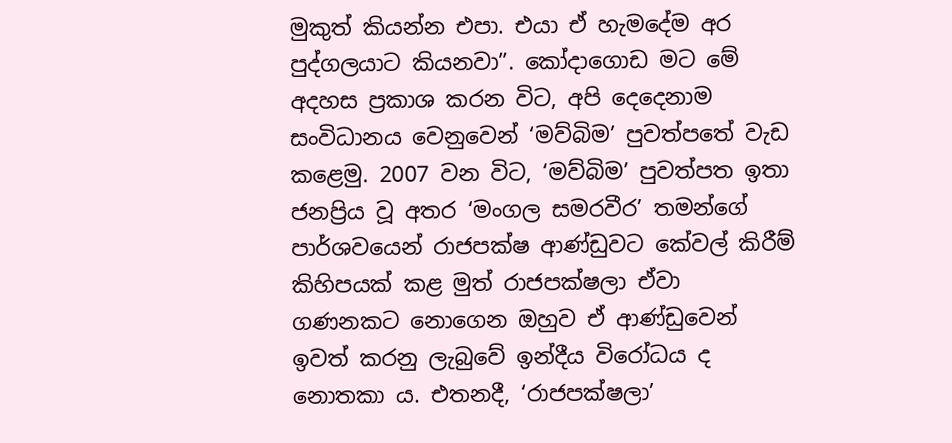මුකුත් කියන්න එපා. එයා ඒ හැමදේම අර පුද්ගලයාට කියනවා”. කෝදාගොඩ මට මේ අදහස ප්‍රකාශ කරන විට, අපි දෙදෙනාම සංවිධානය වෙනුවෙන් ‘මව්බිම’ පුවත්පතේ වැඩ කළෙමු. 2007 වන විට, ‘මව්බිම’ පුවත්පත ඉතා ජනප්‍රිය වූ අතර ‘මංගල සමරවීර’ තමන්ගේ පාර්ශවයෙන් රාජපක්ෂ ආණ්ඩුවට කේවල් කිරීම් කිහිපයක් කළ මුත් රාජපක්ෂලා ඒවා ගණනකට නොගෙන ඔහුව ඒ ආණ්ඩුවෙන් ඉවත් කරනු ලැබුවේ ඉන්දීය විරෝධය ද නොතකා ය. එතනදී, ‘රාජපක්ෂලා’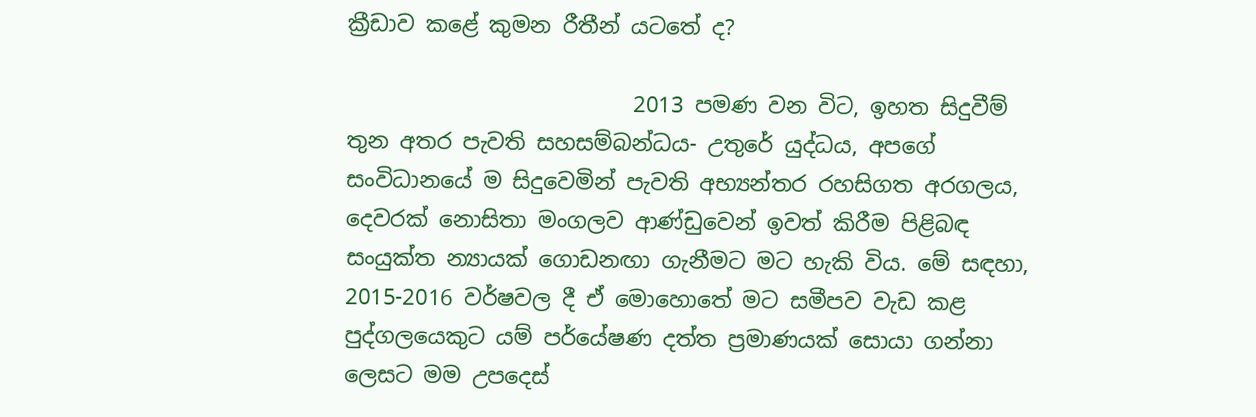ක්‍රීඩාව කළේ කුමන රීතීන් යටතේ ද?

                          2013 පමණ වන විට, ඉහත සිදුවීම් තුන අතර පැවති සහසම්බන්ධය- උතුරේ යුද්ධය, අපගේ සංවිධානයේ ම සිදුවෙමින් පැවති අභ්‍යන්තර රහසිගත අරගලය, දෙවරක් නොසිතා මංගලව ආණ්ඩුවෙන් ඉවත් කිරීම පිළිබඳ සංයුක්ත න්‍යායක් ගොඩනඟා ගැනීමට මට හැකි විය. මේ සඳහා, 2015-2016 වර්ෂවල දී ඒ මොහොතේ මට සමීපව වැඩ කළ පුද්ගලයෙකුට යම් පර්යේෂණ දත්ත ප්‍රමාණයක් සොයා ගන්නා ලෙසට මම උපදෙස්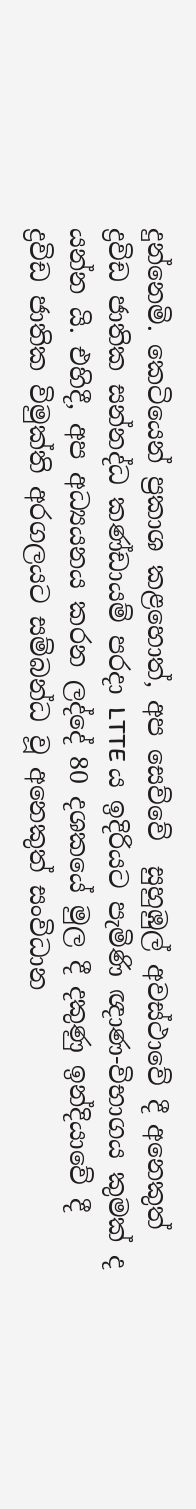දුන්නෙමි. කෙටියෙන් ප්‍රකාශ කළහොත්, අප සෙව්වේ  සුහුඹුල් අවස්ථාවේ දී අනෙකුත් ද්‍රවිඩ ජාතික සන්නද්ධ කණ්ඩායම් පරදා LTTE ය ඉදිරියට පැමිණි ඥාණ-විභාගය කුමක් ද යන්න යි. එහිදී, අප අධ්‍යයනය කරන ලද්දේ 80 දශකයේ මුල දී දකුණු ඉන්දියාවේ දී ද්‍රවිඩ ජාතික විමුක්ති අරගලයට සම්බන්ධ වූ අනෙකුත් සංවිධාන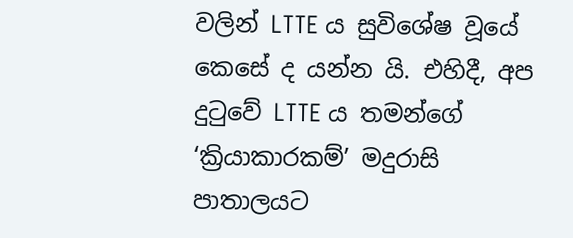වලින් LTTE ය සුවිශේෂ වූයේ කෙසේ ද යන්න යි. එහිදී, අප දුටුවේ LTTE ය තමන්ගේ ‘ක්‍රියාකාරකම්’ මදුරාසි පාතාලයට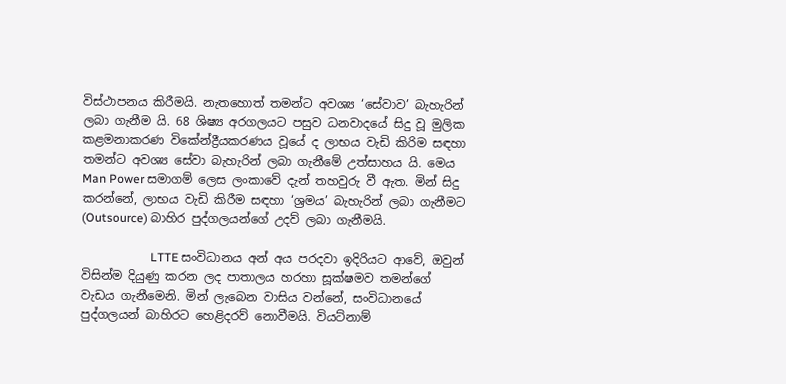විස්ථාපනය කිරීමයි. නැතහොත් තමන්ට අවශ්‍ය ‘සේවාව’ බැහැරින් ලබා ගැනීම යි. 68 ශිෂ්‍ය අරගලයට පසුව ධනවාදයේ සිදු වූ මුලික කළමනාකරණ විකේන්ද්‍රීයකරණය වූයේ ද ලාභය වැඩි කිරිම සඳහා තමන්ට අවශ්‍ය සේවා බැහැරින් ලබා ගැනීමේ උත්සාහය යි. මෙය Man Power සමාගම් ලෙස ලංකාවේ දැන් තහවුරු වී ඇත. මින් සිදු කරන්නේ, ලාභය වැඩි කිරීම සඳහා ‘ශ්‍රමය’ බැහැරින් ලබා ගැනීමට (Outsource) බාහිර පුද්ගලයන්ගේ උදව් ලබා ගැනීමයි.

                       LTTE සංවිධානය අන් අය පරදවා ඉදිරියට ආවේ, ඔවුන් විසින්ම දියුණු කරන ලද පාතාලය හරහා සූක්ෂමව තමන්ගේ වැඩය ගැනීමෙනි. මින් ලැබෙන වාසිය වන්නේ, සංවිධානයේ පුද්ගලයන් බාහිරට හෙළිදරව් නොවීමයි. වියට්නාම්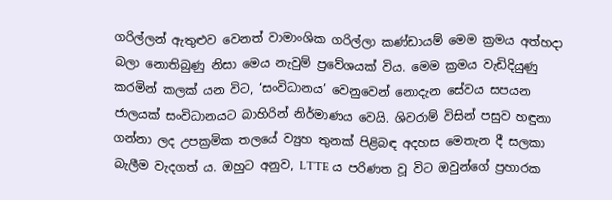ගරිල්ලන් ඇතුළුව වෙනත් වාමාංශික ගරිල්ලා කණ්ඩායම් මෙම ක්‍රමය අත්හදා බලා නොතිබුණු නිසා මෙය නැවුම් ප්‍රවේශයක් විය. මෙම ක්‍රමය වැඩිදියුණු කරමින් කලක් යන විට, ‘සංවිධානය’ වෙනුවෙන් නොදැන සේවය සපයන ජාලයක් සංවිධානයට බාහිරින් නිර්මාණය වෙයි. ශිවරාම් විසින් පසුව හඳුනා ගන්නා ලද උපක්‍රමික තලයේ ව්‍යුහ තුනක් පිළිබඳ අදහස මෙතැන දී සලකා බැලීම වැදගත් ය. ඔහුට අනුව, LTTE ය පරිණත වූ විට ඔවුන්ගේ ප්‍රහාරක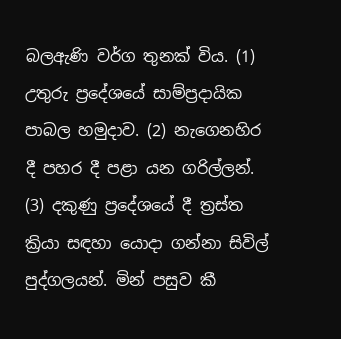බලඇණි වර්ග තුනක් විය. (1) උතුරු ප්‍රදේශයේ සාම්ප්‍රදායික පාබල හමුදාව. (2) නැගෙනහිර දී පහර දී පළා යන ගරිල්ලන්. (3) දකුණු ප්‍රදේශයේ දී ත්‍රස්ත ක්‍රියා සඳහා යොදා ගන්නා සිවිල් පුද්ගලයන්. මින් පසුව කී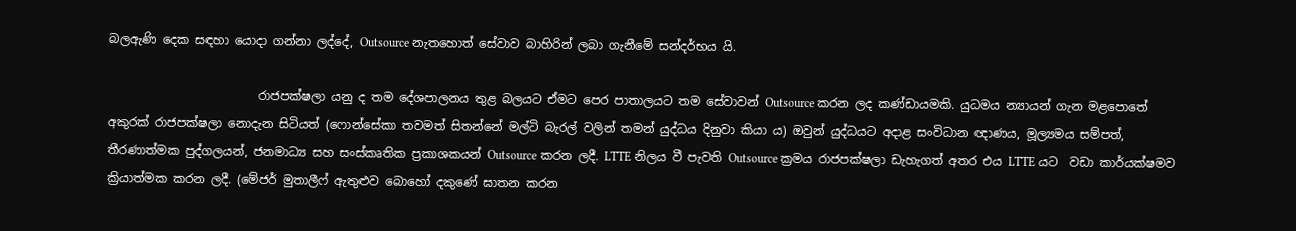බලඇණි දෙක සඳහා යොදා ගන්නා ලද්දේ, Outsource නැතහොත් සේවාව බාහිරින් ලබා ගැනීමේ සන්දර්භය යි.

                         රාජපක්ෂලා යනු ද තම දේශපාලනය තුළ බලයට ඒමට පෙර පාතාලයට තම සේවාවන් Outsource කරන ලද කණ්ඩායමකි. යුධමය න්‍යායන් ගැන මළපොතේ අකුරක් රාජපක්ෂලා නොදැන සිටියත් (ෆොන්සේකා තවමත් සිතන්නේ මල්ටි බැරල් වලින් තමන් යුද්ධය දිනුවා කියා ය) ඔවුන් යුද්ධයට අදාළ සංවිධාන ඥාණය, මූල්‍යමය සම්පත්, තීරණාත්මක පුද්ගලයන්, ජනමාධ්‍ය සහ සංස්කෘතික ප්‍රකාශකයන් Outsource කරන ලදී. LTTE නිලය වී පැවති Outsource ක්‍රමය රාජපක්ෂලා ඩැහැගත් අතර එය LTTE යට  වඩා කාර්යක්ෂමව ක්‍රියාත්මක කරන ලදී. (මේජර් මුතාලීෆ් ඇතුළුව බොහෝ දකුණේ ඝාතන කරන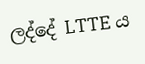ලද්දේ LTTE ය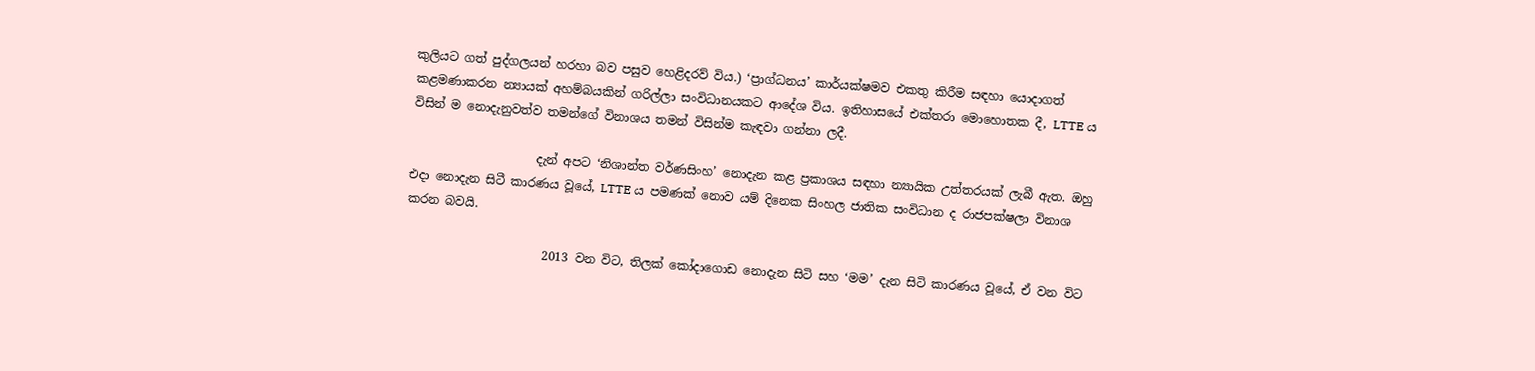කුලියට ගත් පුද්ගලයන් හරහා බව පසුව හෙළිදරව් විය.) ‘ප්‍රාග්ධනය’ කාර්යක්ෂමව එකතු කිරීම සඳහා යොදාගත් කළමණාකරන න්‍යායක් අහම්බයකින් ගරිල්ලා සංවිධානයකට ආදේශ විය. ඉතිහාසයේ එක්තරා මොහොතක දී, LTTE ය විසින් ම නොදැනුවත්ව තමන්ගේ විනාශය තමන් විසින්ම කැඳවා ගන්නා ලදී.

                     දැන් අපට ‘නිශාන්ත වර්ණසිංහ’ නොදැන කළ ප්‍රකාශය සඳහා න්‍යායික උත්තරයක් ලැබී ඇත. ඔහු එදා නොදැන සිටී කාරණය වූයේ, LTTE ය පමණක් නොව යම් දිනෙක සිංහල ජාතික සංවිධාන ද රාජපක්ෂලා විනාශ කරන බවයි.

                       2013 වන විට, තිලක් කෝදාගොඩ නොදැන සිටි සහ ‘මම’ දැන සිටි කාරණය වූයේ, ඒ වන විට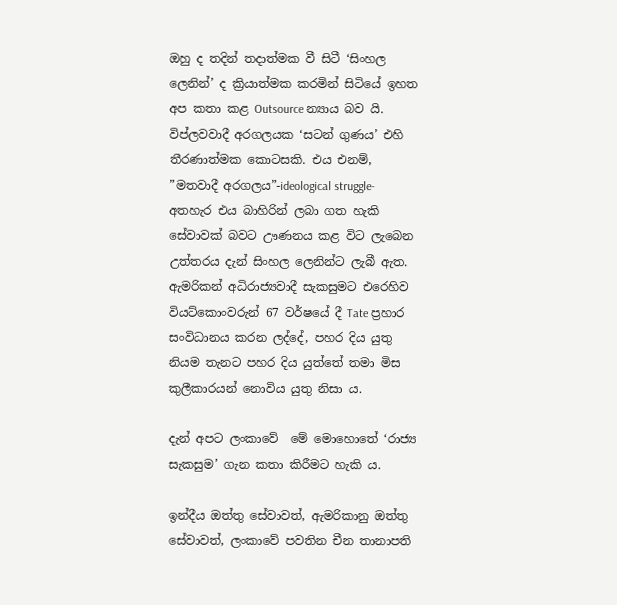ඔහු ද තදින් තදාත්මක වී සිටී ‘සිංහල ලෙනින්’ ද ක්‍රියාත්මක කරමින් සිටියේ ඉහත අප කතා කළ Outsource න්‍යාය බව යි. විප්ලවවාදී අරගලයක ‘සටන් ගුණය’ එහි තීරණාත්මක කොටසකි. එය එනම්, ”මතවාදී අරගලය”-ideological struggle-  අතහැර එය බාහිරින් ලබා ගත හැකි සේවාවක් බවට ඌණනය කළ විට ලැබෙන උත්තරය දැන් සිංහල ලෙනින්ට ලැබී ඇත. ඇමරිකන් අධිරාජ්‍යවාදී සැකසුමට එරෙහිව වියට්කොංවරුන් 67 වර්ෂයේ දී Tate ප්‍රහාර සංවිධානය කරන ලද්දේ, පහර දිය යුතු නියම තැනට පහර දිය යුත්තේ තමා මිස කුලීකාරයන් නොවිය යුතු නිසා ය.

දැන් අපට ලංකාවේ  මේ මොහොතේ ‘රාජ්‍ය සැකසුම’ ගැන කතා කිරීමට හැකි ය.

ඉන්දීය ඔත්තු සේවාවත්, ඇමරිකානු ඔත්තු සේවාවත්, ලංකාවේ පවතින චීන තානාපති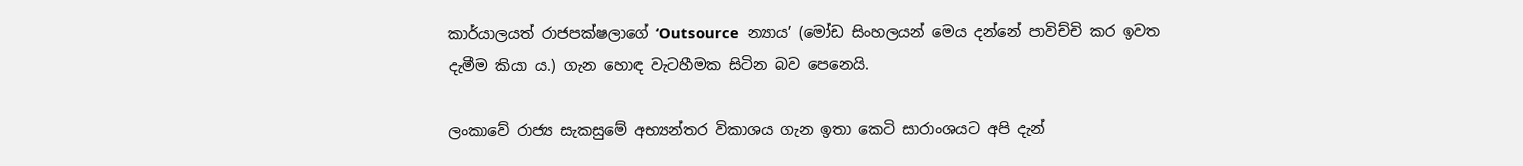කාර්යාලයත් රාජපක්ෂලාගේ ‘Outsource  න්‍යාය’ (මෝඩ සිංහලයන් මෙය දන්නේ පාවිච්චි කර ඉවත දැමීම කියා ය.) ගැන හොඳ වැටහීමක සිටින බව පෙනෙයි.

ලංකාවේ රාජ්‍ය සැකසුමේ අභ්‍යන්තර විකාශය ගැන ඉතා කෙටි සාරාංශයට අපි දැන්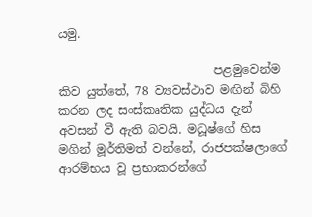යමු.

                          පළමුවෙන්ම කිව යුත්තේ, 78 ව්‍යවස්ථාව මඟින් බිහි කරන ලද සංස්කෘතික යුද්ධය දැන් අවසන් වී ඇති බවයි. මධූෂ්ගේ හිස මගින් මූර්තිමත් වන්නේ, රාජපක්ෂලාගේ ආරම්භය වූ ප්‍රභාකරන්ගේ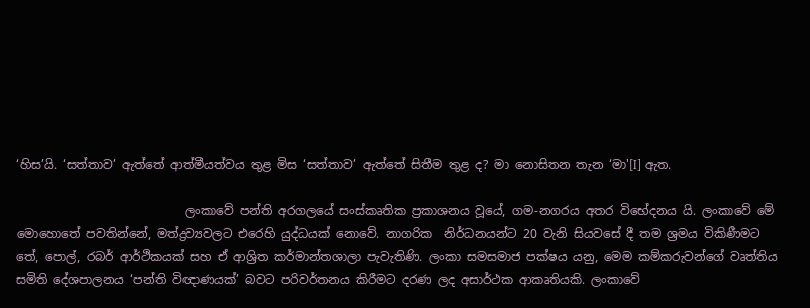‘හිස’යි. ‘සත්තාව’ ඇත්තේ ආත්මීයත්වය තුළ මිස ‘සත්තාව’ ඇත්තේ සිතීම තුළ ද? මා නොසිතන තැන ‘මා'[I] ඇත.

                            ලංකාවේ පන්ති අරගලයේ සංස්කෘතික ප්‍රකාශනය වූයේ, ගම-නගරය අතර විභේදනය යි. ලංකාවේ මේ මොහොතේ පවතින්නේ, මත්ද්‍රව්‍යවලට එරෙහි යුද්ධයක් නොවේ. නාගරික  නිර්ධනයන්ට 20 වැනි සියවසේ දී තම ශ්‍රමය විකිණීමට තේ, පොල්, රබර් ආර්ථිකයක් සහ ඒ ආශ්‍රිත කර්මාන්තශාලා පැවැතිණි. ලංකා සමසමාජ පක්ෂය යනු, මෙම කම්කරුවන්ගේ වෘත්තිය සමිති දේශපාලනය ‘පන්ති විඥාණයක්’ බවට පරිවර්තනය කිරීමට දරණ ලද අසාර්ථක ආකෘතියකි. ලංකාවේ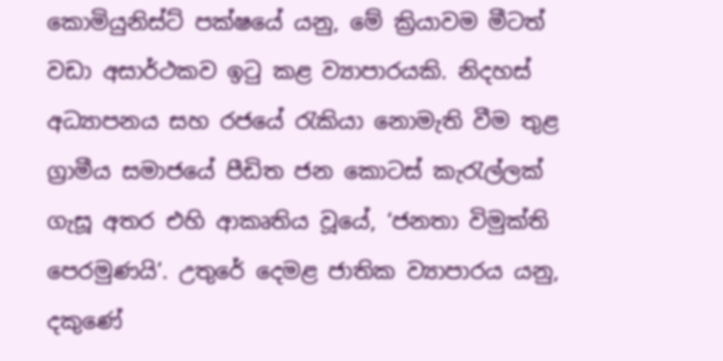කොමියුනිස්ට් පක්ෂයේ යනු, මේ ක්‍රියාවම මීටත් වඩා අසාර්ථකව ඉටු කළ ව්‍යාපාරයකි. නිදහස් අධ්‍යාපනය සහ රජයේ රැකියා නොමැති වීම තුළ ග්‍රාමීය සමාජයේ පීඩිත ජන කොටස් කැරැල්ලක් ගැසූ අතර එහි ආකෘතිය වූයේ, ‘ජනතා විමුක්ති පෙරමුණයි’. උතුරේ දෙමළ ජාතික ව්‍යාපාරය යනු, දකුණේ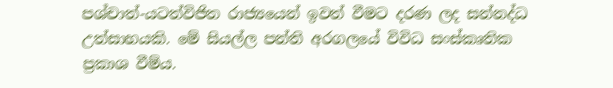පශ්චාත්-යටත්විජිත රාජ්‍යයෙන් ඉවත් වීමට දරණ ලද සන්නද්ධ උත්සාහයකි. මේ සියල්ල පන්ති අරගලයේ විවිධ සංස්කෘතික ප්‍රකාශ වීම්ය.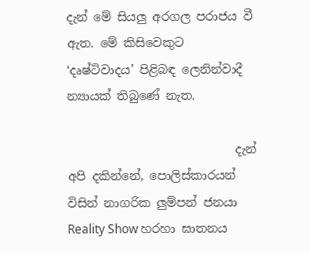දැන් මේ සියලු අරගල පරාජය වී ඇත. මේ කිසිවෙකුට ‘දෘෂ්ටිවාදය’ පිළිබඳ ලෙනින්වාදී න්‍යායක් තිබුණේ නැත.

                            දැන් අපි දකින්නේ, පොලිස්කාරයන් විසින් නාගරික ලුම්පන් ජනයා Reality Show හරහා ඝාතනය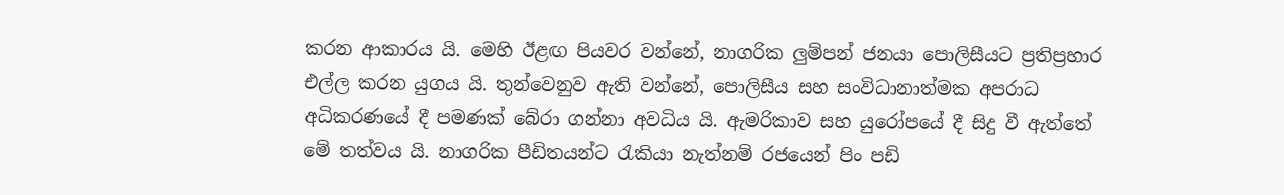කරන ආකාරය යි. මෙහි ඊළඟ පියවර වන්නේ, නාගරික ලුම්පන් ජනයා පොලිසීයට ප්‍රතිප්‍රහාර එල්ල කරන යුගය යි. තුන්වෙනුව ඇති වන්නේ, පොලිසීය සහ සංවිධානාත්මක අපරාධ අධිකරණයේ දී පමණක් බේරා ගන්නා අවධිය යි. ඇමරිකාව සහ යුරෝපයේ දී සිදු වී ඇත්තේ මේ තත්වය යි. නාගරික පීඩිතයන්ට රැකියා නැත්නම් රජයෙන් පිං පඩි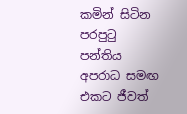කමින් සිටින පරපුටු පන්තිය අපරාධ සමඟ එකට ජීවත්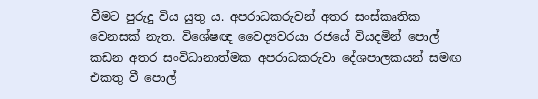වීමට පුරුදු විය යුතු ය. අපරාධකරුවන් අතර සංස්කෘතික වෙනසක් නැත. විශේෂඥ වෛද්‍යවරයා රජයේ වියදමින් පොල් කඩන අතර සංවිධානාත්මක අපරාධකරුවා දේශපාලකයන් සමඟ එකතු වී පොල්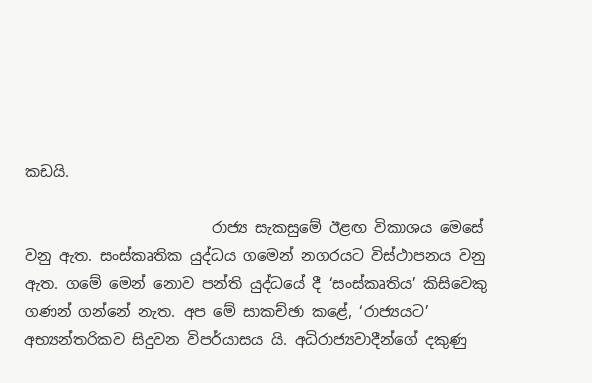කඩයි.

                         රාජ්‍ය සැකසුමේ ඊළඟ විකාශය මෙසේ වනු ඇත. සංස්කෘතික යුද්ධය ගමෙන් නගරයට විස්ථාපනය වනු ඇත. ගමේ මෙන් නොව පන්ති යුද්ධයේ දී ‘සංස්කෘතිය’ කිසිවෙකු ගණන් ගන්නේ නැත. අප මේ සාකච්ඡා කළේ, ‘රාජ්‍යයට’ අභ්‍යන්තරිකව සිදුවන විපර්යාසය යි. අධිරාජ්‍යවාදීන්ගේ දකුණු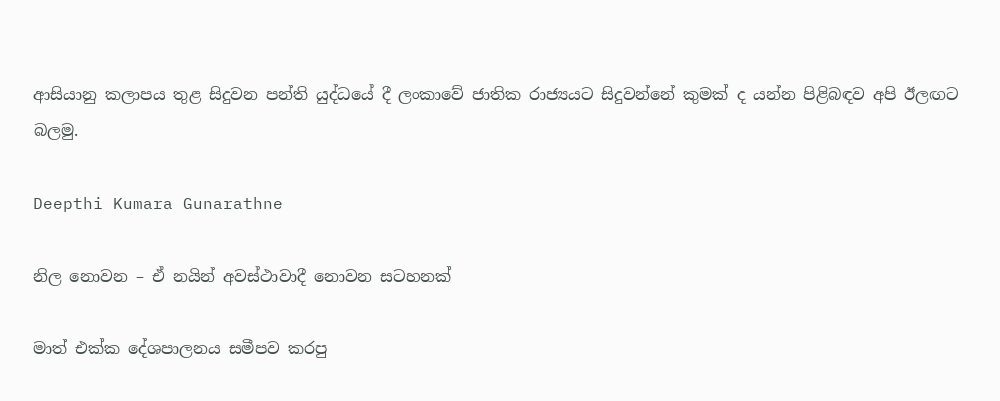ආසියානු කලාපය තුළ සිදුවන පන්ති යුද්ධයේ දී ලංකාවේ ජාතික රාජ්‍යයට සිදුවන්නේ කුමක් ද යන්න පිළිබඳව අපි ඊලඟට බලමු.

Deepthi Kumara Gunarathne

නිල නොවන – ඒ නයින් අවස්ථාවාදී නොවන සටහනක්

මාත් එක්ක දේශපාලනය සමීපව කරපු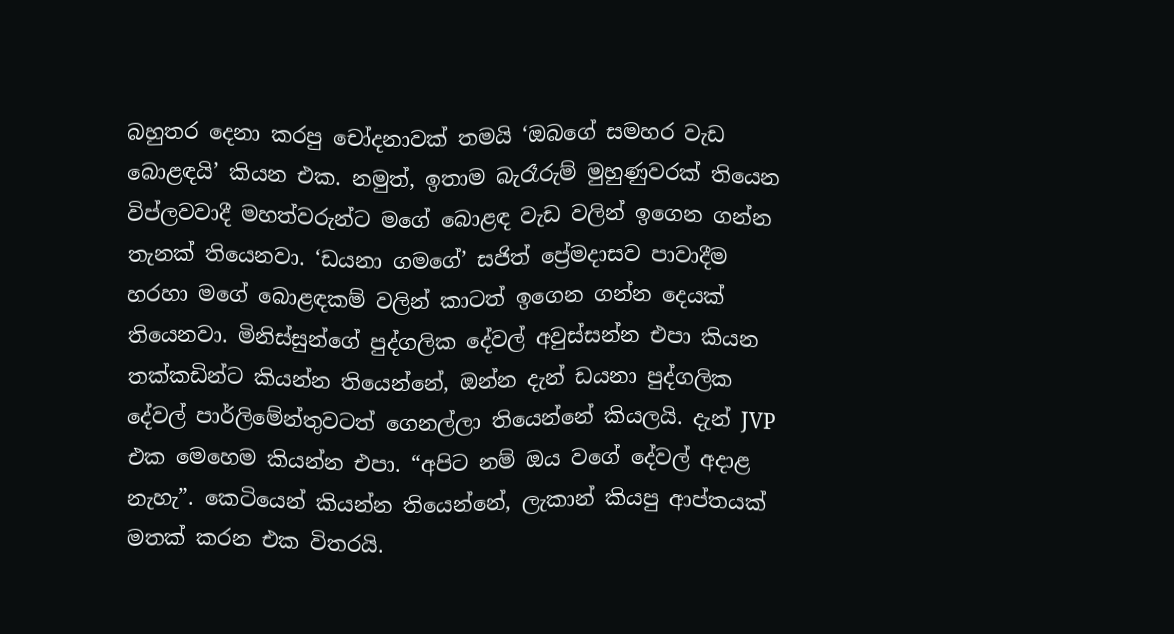බහුතර දෙනා කරපු චෝදනාවක් තමයි ‘ඔබගේ සමහර වැඩ බොළඳයි’ කියන එක. නමුත්, ඉතාම බැරෑරුම් මුහුණුවරක් තියෙන විප්ලවවාදී මහත්වරුන්ට මගේ බොළඳ වැඩ වලින් ඉගෙන ගන්න තැනක් තියෙනවා. ‘ඩයනා ගමගේ’ සජිත් ප්‍රේමදාසව පාවාදීම හරහා මගේ බොළඳකම් වලින් කාටත් ඉගෙන ගන්න දෙයක් තියෙනවා. මිනිස්සුන්ගේ පුද්ගලික දේවල් අවුස්සන්න එපා කියන තක්කඩින්ට කියන්න තියෙන්නේ, ඔන්න දැන් ඩයනා පුද්ගලික දේවල් පාර්ලිමේන්තුවටත් ගෙනල්ලා තියෙන්නේ කියලයි. දැන් JVP එක මෙහෙම කියන්න එපා. “අපිට නම් ඔය වගේ දේවල් අදාළ නැහැ”. කෙටියෙන් කියන්න තියෙන්නේ, ලැකාන් කියපු ආප්තයක් මතක් කරන එක විතරයි.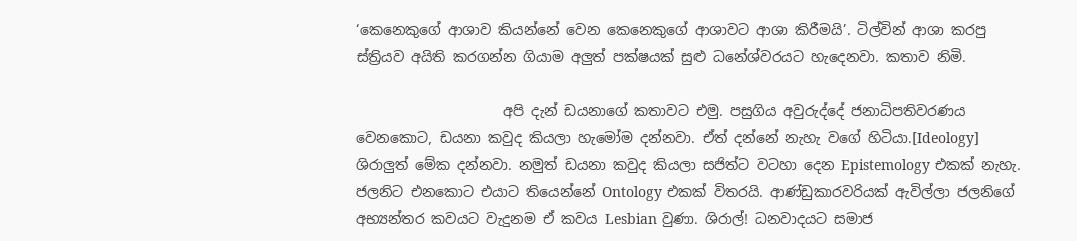‘කෙනෙකුගේ ආශාව කියන්නේ වෙන කෙනෙකුගේ ආශාවට ආශා කිරීමයි’. ටිල්වින් ආශා කරපු ස්ත්‍රියව අයිති කරගන්න ගියාම අලුත් පක්ෂයක් සුළු ධනේශ්වරයට හැදෙනවා. කතාව නිමි.

                     අපි දැන් ඩයනාගේ කතාවට එමු. පසුගිය අවුරුද්දේ ජනාධිපතිවරණය වෙනකොට, ඩයනා කවුද කියලා හැමෝම දන්නවා. ඒත් දන්නේ නැහැ වගේ හිටියා.[Ideology] ශිරාලුත් මේක දන්නවා. නමුත් ඩයනා කවුද කියලා සජිත්ට වටහා දෙන Epistemology එකක් නැහැ. ජලනිට එනකොට එයාට තියෙන්නේ Ontology එකක් විතරයි. ආණ්ඩුකාරවරියක් ඇවිල්ලා ජලනිගේ අභ්‍යන්තර කවයට වැදුනම ඒ කවය Lesbian වුණා. ශිරාල්! ධනවාදයට සමාජ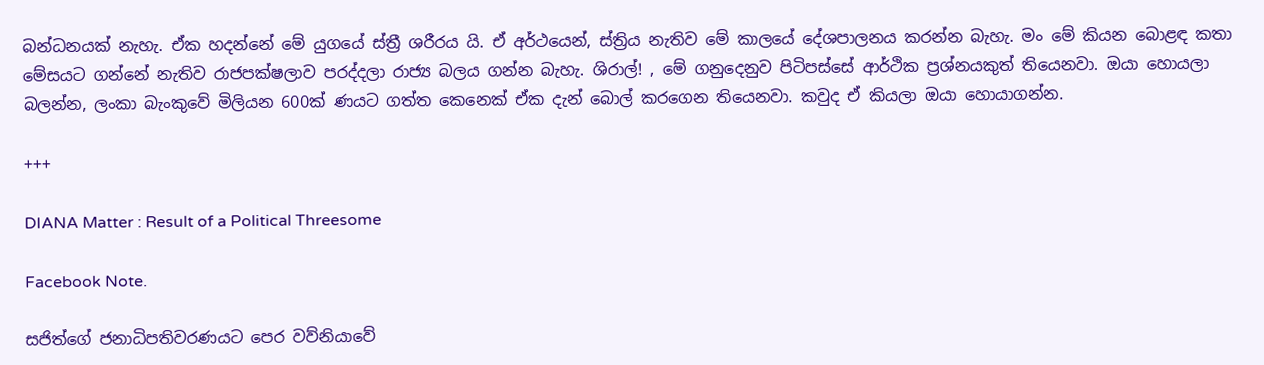බන්ධනයක් නැහැ. ඒක හදන්නේ මේ යුගයේ ස්ත්‍රී ශරීරය යි. ඒ අර්ථයෙන්, ස්ත්‍රිය නැතිව මේ කාලයේ දේශපාලනය කරන්න බැහැ. මං මේ කියන බොළඳ කතා මේසයට ගන්නේ නැතිව රාජපක්ෂලාව පරද්දලා රාජ්‍ය බලය ගන්න බැහැ. ශිරාල්! , මේ ගනුදෙනුව පිටිපස්සේ ආර්ථික ප්‍රශ්නයකුත් තියෙනවා. ඔයා හොයලා බලන්න, ලංකා බැංකුවේ මිලියන 600ක් ණයට ගත්ත කෙනෙක් ඒක දැන් බොල් කරගෙන තියෙනවා. කවුද ඒ කියලා ඔයා හොයාගන්න.

+++

DIANA Matter : Result of a Political Threesome

Facebook Note.

සජිත්ගේ ජනාධිපතිවරණයට පෙර වව්නියාවේ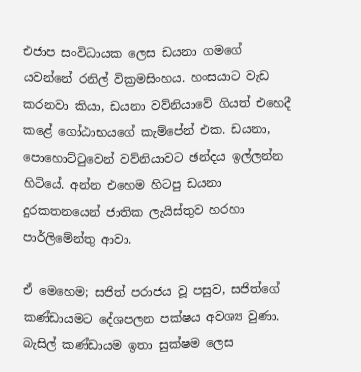එජාප සංවිධායක ලෙස ඩයනා ගමගේ යවන්නේ රනිල් වික්‍රමසිංහය. හංසයාට වැඩ කරනවා කියා, ඩයනා වව්නියාවේ ගියත් එහෙදී කළේ ගෝඨාභයගේ කැම්පේන් එක. ඩයනා, පොහොට්ටුවෙන් වව්නියාවට ඡන්දය ඉල්ලන්න හිටියේ. අන්න එහෙම හිටපු ඩයනා දුරකතනයෙන් ජාතික ලැයිස්තුව හරහා පාර්ලිමේන්තු ආවා.

ඒ මෙහෙම; සජිත් පරාජය වූ පසුව, සජිත්ගේ කණ්ඩායමට දේශපලන පක්ෂය අවශ්‍ය වුණා. බැසිල් කණ්ඩායම ඉතා සුක්ෂම ලෙස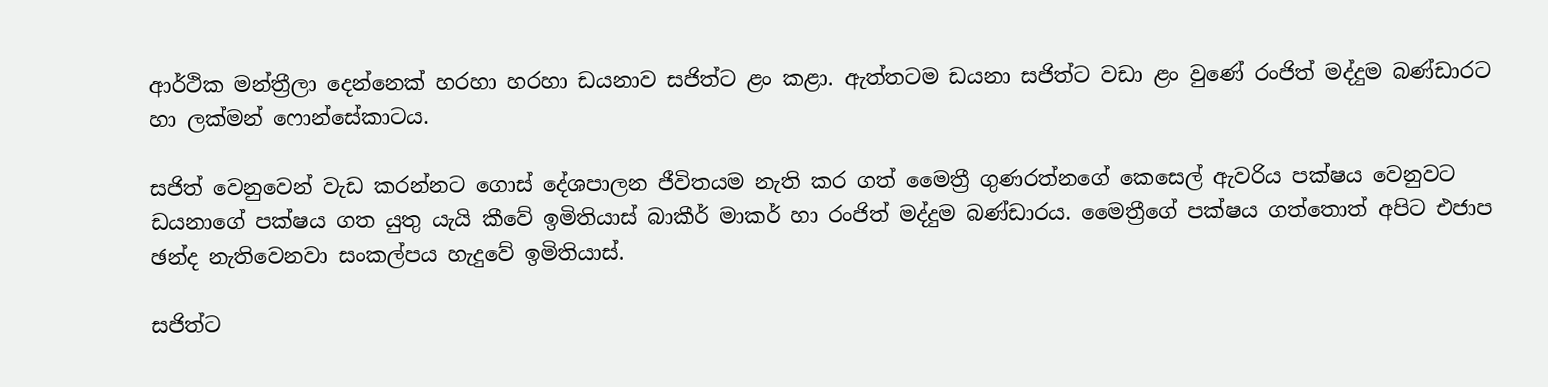ආර්ථික මන්ත්‍රීලා දෙන්නෙක් හරහා හරහා ඩයනාව සජිත්ට ළං කළා. ඇත්තටම ඩයනා සජිත්ට වඩා ළං වුණේ රංජිත් මද්දුම බණ්ඩාරට හා ලක්මන් ෆොන්සේකාටය.

සජිත් වෙනුවෙන් වැඩ කරන්නට ගොස් දේශපාලන ජීවිතයම නැති කර ගත් මෛත්‍රී ගුණරත්නගේ කෙසෙල් ඇවරිය පක්ෂය වෙනුවට ඩයනාගේ පක්ෂය ගත යුතු යැයි කීවේ ඉමිතියාස් බාකීර් මාකර් හා රංජිත් මද්දුම බණ්ඩාරය. මෛත්‍රීගේ පක්ෂය ගත්තොත් අපිට එජාප ඡන්ද නැතිවෙනවා සංකල්පය හැදුවේ ඉමිතියාස්.

සජිත්ට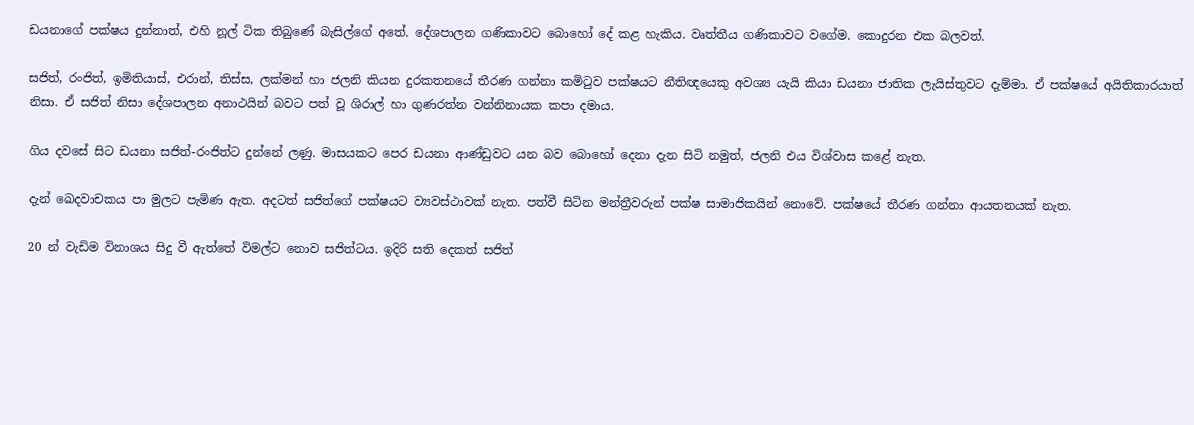ඩයනාගේ පක්ෂය දුන්නාත්, එහි නූල් ටික තිබුණේ බැසිල්ගේ අතේ. දේශපාලන ගණිකාවට බොහෝ දේ කළ හැකිය. වෘත්තීය ගණිකාවට වගේම. කොදුරන එක බලවත්.

සජිත්, රංජිත්, ඉමිතියාස්, එරාන්, තිස්ස, ලක්මන් හා ජලනි කියන දුරකතනයේ තීරණ ගන්නා කමිටුව පක්ෂයට නීතිඥයෙකු අවශ්‍ය යැයි කියා ඩයනා ජාතික ලැයිස්තුවට දැම්මා. ඒ පක්ෂයේ අයිතිකාරයාත් නිසා. ඒ සජිත් නිසා දේශපාලන අනාථයින් බවට පත් වූ ශිරාල් හා ගුණරත්න වන්නිනායක කපා දමාය.

ගිය දවසේ සිට ඩයනා සජිත්-රංජිත්ට දුන්නේ ලණු. මාසයකට පෙර ඩයනා ආණ්ඩුවට යන බව බොහෝ දෙනා දැන සිටි නමුත්, ජලනි එය විශ්වාස කළේ නැත.

දැන් ඛෙදවාචකය පා මුලට පැමිණ ඇත. අදටත් සජිත්ගේ පක්ෂයට ව්‍යවස්ථාවක් නැත. පත්වී සිටින මන්ත්‍රීවරුන් පක්ෂ සාමාජිකයින් නොවේ. පක්ෂයේ තීරණ ගන්නා ආයතනයක් නැත.

20 න් වැඩිම විනාශය සිදු වී ඇත්තේ විමල්ට නොව සජිත්ටය. ඉදිරි සති දෙකත් සජිත්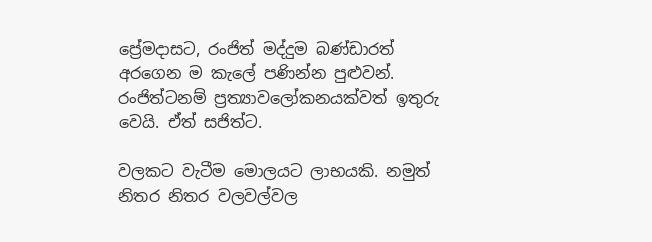ප්‍රේමදාසට, රංජිත් මද්දුම බණ්ඩාරත් අරගෙන ම කැලේ පණින්න පුළුවන්. රංජිත්ටනම් ප්‍රත්‍යාවලෝකනයක්වත් ඉතුරු වෙයි. ඒත් සජිත්ට.

වලකට වැටීම මොලයට ලාභයකි. නමුත් නිතර නිතර වලවල්වල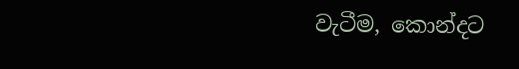වැටීම, කොන්දට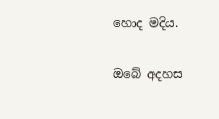හොද මදිය.

ඔබේ අදහස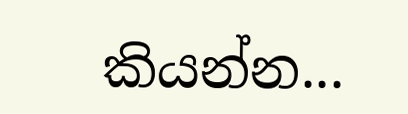කියන්න...